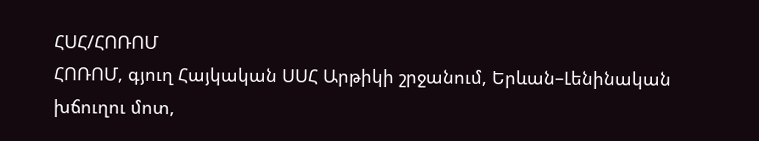ՀՍՀ/ՀՈՌՈՄ
ՀՈՌՈՄ, գյուղ Հայկական ՍՍՀ Արթիկի շրջանում, Երևան–Լենինական խճուղու մոտ,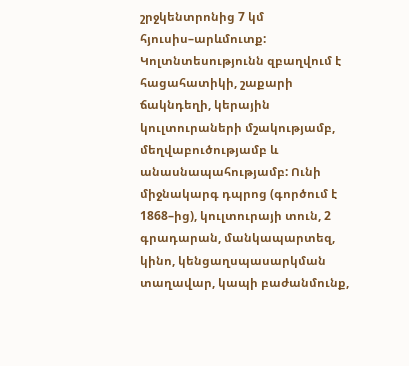շրջկենտրոնից 7 կմ հյուսիս–արևմուտք: Կոլտնտեսությունն զբաղվում է հացահատիկի, շաքարի ճակնդեղի, կերային կուլտուրաների մշակությամբ, մեղվաբուծությամբ և անասնապահությամբ: Ունի միջնակարգ դպրոց (գործում է 1868–ից), կուլտուրայի տուն, 2 գրադարան, մանկապարտեզ, կինո, կենցաղսպասարկման տաղավար, կապի բաժանմունք,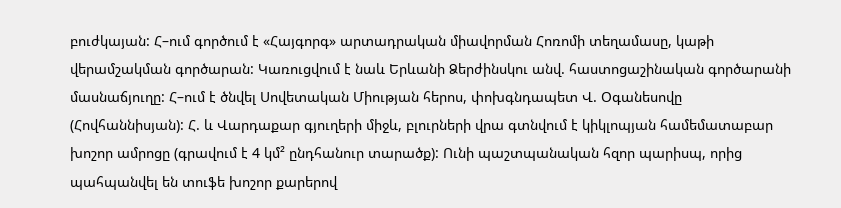բուժկայան: Հ–ում գործում է «Հայգորգ» արտադրական միավորման Հոռոմի տեղամասը, կաթի վերամշակման գործարան: Կառուցվում է նաև Երևանի Ձերժինսկու անվ. հաստոցաշինական գործարանի մասնաճյուղը: Հ–ում է ծնվել Սովետական Միության հերոս, փոխգնդապետ Վ. Օգանեսովը (Հովհաննիսյան): Հ. և Վարդաքար գյուղերի միջև, բլուրների վրա գտնվում է կիկլոպյան համեմատաբար խոշոր ամրոցը (գրավում է 4 կմ² ընդհանուր տարածք): Ունի պաշտպանական հզոր պարիսպ, որից պահպանվել են տուֆե խոշոր քարերով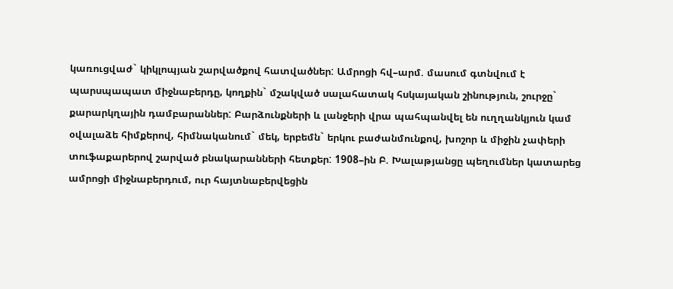կառուցվաժ` կիկլոպյան շարվածքով հատվածներ: Ամրոցի հվ–արմ. մասում գտնվում է պարսպապատ միջնաբերդը, կողքին` մշակված սալահատակ հսկայական շինություն, շուրջը` քարարկղային դամբարաններ: Բարձունքների և լանջերի վրա պահպանվել են ուղղանկյուն կամ օվալաձե հիմքերով, հիմնականում` մեկ, երբեմն` երկու բաժանմունքով, խոշոր և միջին չափերի տուֆաքարերով շարված բնակարանների հետքեր: 1908–ին Բ. Խալաթյանցը պեղումներ կատարեց ամրոցի միջնաբերդում, ուր հայտնաբերվեցին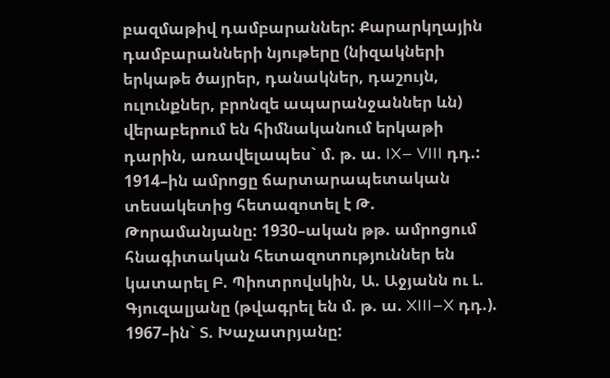բազմաթիվ դամբարաններ: Քարարկղային դամբարանների նյութերը (նիզակների երկաթե ծայրեր, դանակներ, դաշույն, ուլունքներ, բրոնզե ապարանջաններ ևն) վերաբերում են հիմնականում երկաթի դարին, առավելապես` մ. թ. ա. IX– VIII դդ.: 1914–ին ամրոցը ճարտարապետական տեսակետից հետազոտել է Թ. Թորամանյանը: 1930–ական թթ. ամրոցում հնագիտական հետազոտություններ են կատարել Բ. Պիոտրովսկին, Ա. Աջյանն ու Լ. Գյուզալյանը (թվագրել են մ. թ. ա. XIII–X դդ.). 1967–ին` Տ. Խաչատրյանը: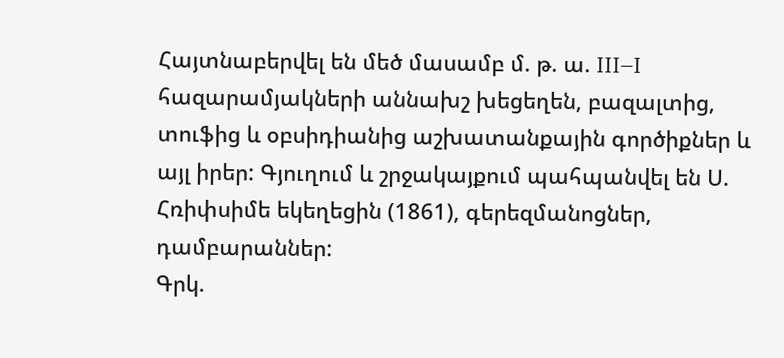Հայտնաբերվել են մեծ մասամբ մ. թ. ա. III–I հազարամյակների աննախշ խեցեղեն, բազալտից, տուֆից և օբսիդիանից աշխատանքային գործիքներ և այլ իրեր: Գյուղում և շրջակայքում պահպանվել են Ս. Հռիփսիմե եկեղեցին (1861), գերեզմանոցներ, դամբարաններ:
Գրկ.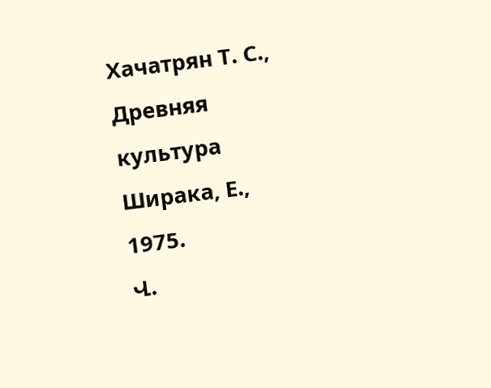Хачатрян Т. С., Древняя культура Ширака, Е., 1975.
Վ.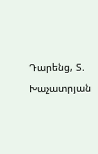Դարենց, Տ. Խաչատրյան